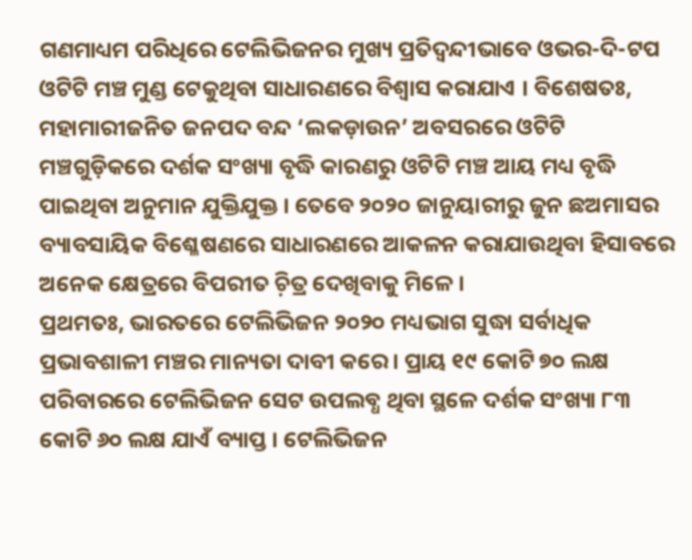ଗଣମାଧ୍ୟମ ପରିଧିରେ ଟେଲିଭିଜନର ମୁଖ୍ୟ ପ୍ରତିଦ୍ୱନ୍ଦୀଭାବେ ଓଭର-ଦି-ଟପ ଓଟିଟି ମଞ୍ଚ ମୁଣ୍ଡ ଟେକୁଥିବା ସାଧାରଣରେ ବିଶ୍ୱାସ କରାଯାଏ । ବିଶେଷତଃ, ମହାମାରୀଜନିତ ଜନପଦ ବନ୍ଦ ‘ଲକଡ଼ାଉନ’ ଅବସରରେ ଓଟିଟି ମଞ୍ଚଗୁଡ଼ିକରେ ଦର୍ଶକ ସଂଖ୍ୟା ବୃଦ୍ଧି କାରଣରୁ ଓଟିଟି ମଞ୍ଚ ଆୟ ମଧ୍ୟ ବୃଦ୍ଧି ପାଇଥିବା ଅନୁମାନ ଯୁକ୍ତିଯୁକ୍ତ । ତେବେ ୨୦୨୦ ଜାନୁୟାରୀରୁ ଜୁନ ଛଅମାସର ବ୍ୟାବସାୟିକ ବିଶ୍ଳେଷଣରେ ସାଧାରଣରେ ଆକଳନ କରାଯାଉଥିବା ହିସାବରେ ଅନେକ କ୍ଷେତ୍ରରେ ବିପରୀତ ଚ଼ିତ୍ର ଦେଖିବାକୁ ମିଳେ ।
ପ୍ରଥମତଃ, ଭାରତରେ ଟେଲିଭିଜନ ୨୦୨୦ ମଧ୍ୟଭାଗ ସୁଦ୍ଧା ସର୍ବାଧିକ ପ୍ରଭାବଶାଳୀ ମଞ୍ଚର ମାନ୍ୟତା ଦାବୀ କରେ । ପ୍ରାୟ ୧୯ କୋଟି ୭୦ ଲକ୍ଷ ପରିବାରରେ ଟେଲିଭିଜନ ସେଟ ଉପଲବ୍ଧ ଥିବା ସ୍ଥଳେ ଦର୍ଶକ ସଂଖ୍ୟା ୮୩ କୋଟି ୬୦ ଲକ୍ଷ ଯାଏଁ ବ୍ୟାପ୍ତ । ଟେଲିଭିଜନ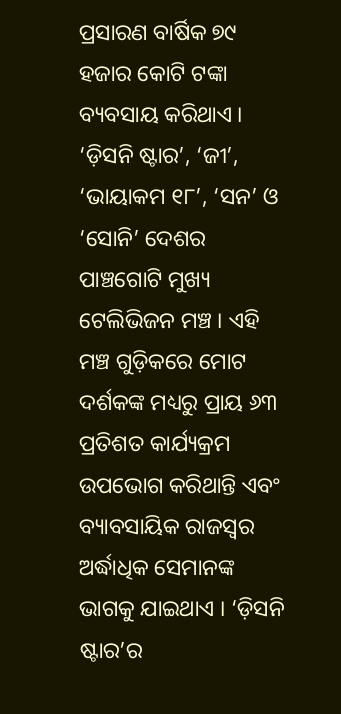ପ୍ରସାରଣ ବାର୍ଷିକ ୭୯ ହଜାର କୋଟି ଟଙ୍କା ବ୍ୟବସାୟ କରିଥାଏ ।
‘ଡ଼ିସନି ଷ୍ଟାର’, ‘ଜୀ’, ‘ଭାୟାକମ ୧୮’, ‘ସନ’ ଓ ‘ସୋନି’ ଦେଶର ପାଞ୍ଚଗୋଟି ମୁଖ୍ୟ ଟେଲିଭିଜନ ମଞ୍ଚ । ଏହି ମଞ୍ଚ ଗୁଡ଼ିକରେ ମୋଟ ଦର୍ଶକଙ୍କ ମଧ୍ୟରୁ ପ୍ରାୟ ୬୩ ପ୍ରତିଶତ କାର୍ଯ୍ୟକ୍ରମ ଉପଭୋଗ କରିଥାନ୍ତି ଏବଂ ବ୍ୟାବସାୟିକ ରାଜସ୍ୱର ଅର୍ଦ୍ଧାଧିକ ସେମାନଙ୍କ ଭାଗକୁ ଯାଇଥାଏ । ‘ଡ଼ିସନି ଷ୍ଟାର’ର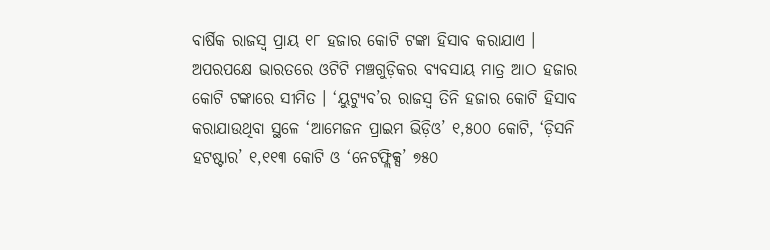ବାର୍ଷିକ ରାଜସ୍ୱ ପ୍ରାୟ ୧୮ ହଜାର କୋଟି ଟଙ୍କା ହିସାବ କରାଯାଏ । ଅପରପକ୍ଷେ ଭାରତରେ ଓଟିଟି ମଞ୍ଚଗୁଡ଼ିକର ବ୍ୟବସାୟ ମାତ୍ର ଆଠ ହଜାର କୋଟି ଟଙ୍କାରେ ସୀମିତ । ‘ୟୁଟ୍ୟୁବ’ର ରାଜସ୍ୱ ତିନି ହଜାର କୋଟି ହିସାବ କରାଯାଉଥିବା ସ୍ଥଳେ ‘ଆମେଜନ ପ୍ରାଇମ ଭିଡ଼ିଓ’ ୧,୫୦୦ କୋଟି, ‘ଡ଼ିସନି ହଟଷ୍ଟାର’ ୧,୧୧୩ କୋଟି ଓ ‘ନେଟଫ୍ଲିକ୍ସ’ ୭୫୦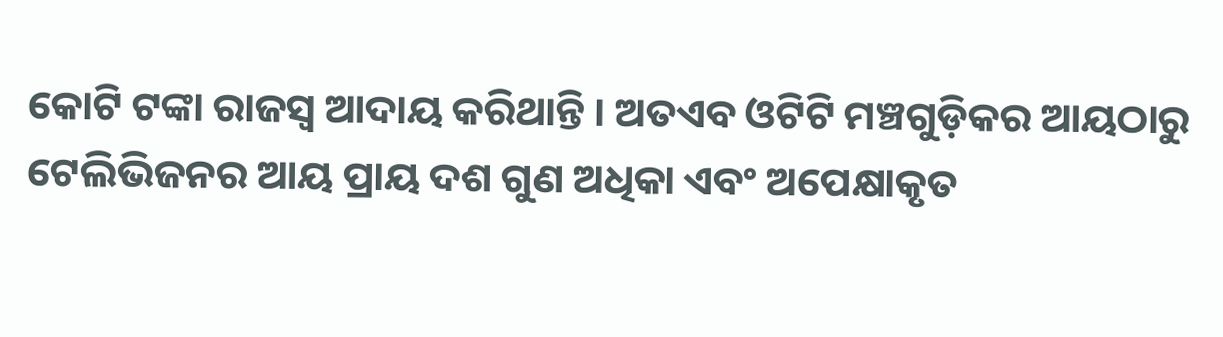କୋଟି ଟଙ୍କା ରାଜସ୍ୱ ଆଦାୟ କରିଥାନ୍ତି । ଅତଏବ ଓଟିଟି ମଞ୍ଚଗୁଡ଼ିକର ଆୟଠାରୁ ଟେଲିଭିଜନର ଆୟ ପ୍ରାୟ ଦଶ ଗୁଣ ଅଧିକା ଏବଂ ଅପେକ୍ଷାକୃତ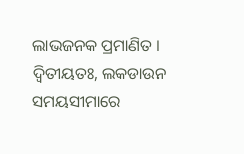ଲାଭଜନକ ପ୍ରମାଣିତ ।
ଦ୍ୱିତୀୟତଃ, ଲକଡାଉନ ସମୟସୀମାରେ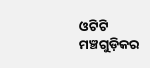ଓଟିଟି ମଞ୍ଚଗୁଡ଼ିକର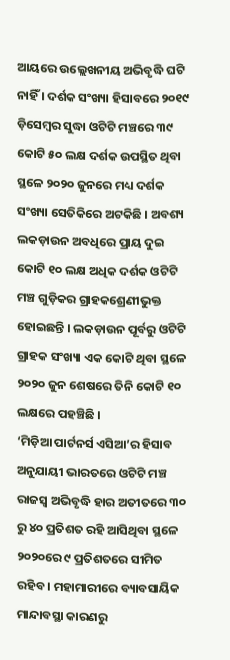ଆୟରେ ଉଲ୍ଲେଖନୀୟ ଅଭିବୃଦ୍ଧି ଘଟି ନାହିଁ । ଦର୍ଶକ ସଂଖ୍ୟା ହିସାବରେ ୨୦୧୯ ଡ଼ିସେମ୍ୱର ସୁଦ୍ଧା ଓଟିଟି ମଞ୍ଚରେ ୩୯ କୋଟି ୫୦ ଲକ୍ଷ ଦର୍ଶକ ଉପସ୍ଥିତ ଥିବା ସ୍ଥଳେ ୨୦୨୦ ଜୁନରେ ମଧ୍ୟ ଦର୍ଶକ ସଂଖ୍ୟା ସେତିକିରେ ଅଟକିଛି । ଅବଶ୍ୟ ଲକଡ଼ାଉନ ଅବଧିରେ ପ୍ରାୟ ଦୁଇ କୋଟି ୧୦ ଲକ୍ଷ ଅଧିକ ଦର୍ଶକ ଓଟିଟି ମଞ୍ଚ ଗୁଡ଼ିକର ଗ୍ରାହକଶ୍ରେଣୀଭୁକ୍ତ ହୋଇଛନ୍ତି । ଲକଡ଼ାଉନ ପୂର୍ବରୁ ଓଟିଟି ଗ୍ରାହକ ସଂଖ୍ୟା ଏକ କୋଟି ଥିବା ସ୍ଥଳେ ୨୦୨୦ ଜୁନ ଶେଷରେ ତିନି କୋଟି ୧୦ ଲକ୍ଷରେ ପହଞ୍ଚିଛି ।
‘ମିଡ଼ିଆ ପାର୍ଟନର୍ସ ଏସିଆ’ର ହିସାବ ଅନୁଯାୟୀ ଭାରତରେ ଓଟିଟି ମଞ୍ଚ ରାଜସ୍ୱ ଅଭିବୃଦ୍ଧି ହାର ଅତୀତରେ ୩୦ ରୁ ୪୦ ପ୍ରତିଶତ ରହି ଆସିଥିବା ସ୍ଥଳେ ୨୦୨୦ରେ ୯ ପ୍ରତିଶତରେ ସୀମିତ ରହିବ । ମହାମାରୀରେ ବ୍ୟାବସାୟିକ ମାନ୍ଦାବସ୍ଥା କାରଣରୁ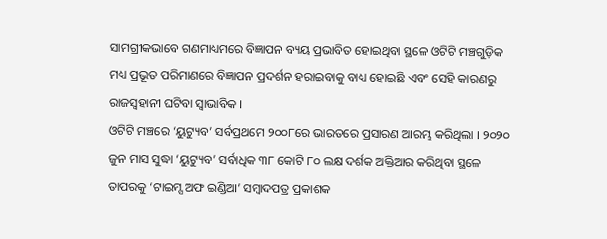ସାମଗ୍ରୀକଭାବେ ଗଣମାଧ୍ୟମରେ ବିଜ୍ଞାପନ ବ୍ୟୟ ପ୍ରଭାବିତ ହୋଇଥିବା ସ୍ଥଳେ ଓଟିଟି ମଞ୍ଚଗୁଡ଼ିକ ମଧ୍ୟ ପ୍ରଭୂତ ପରିମାଣରେ ବିଜ୍ଞାପନ ପ୍ରଦର୍ଶନ ହରାଇବାକୁ ବାଧ୍ୟ ହୋଇଛି ଏବଂ ସେହି କାରଣରୁ ରାଜସ୍ୱହାନୀ ଘଟିବା ସ୍ୱାଭାବିକ ।
ଓଟିଟି ମଞ୍ଚରେ ‘ୟୁଟ୍ୟୁବ’ ସର୍ବପ୍ରଥମେ ୨୦୦୮ରେ ଭାରତରେ ପ୍ରସାରଣ ଆରମ୍ଭ କରିଥିଲା । ୨୦୨୦ ଜୁନ ମାସ ସୁଦ୍ଧା ‘ୟୁଟ୍ୟୁବ’ ସର୍ବାଧିକ ୩୮ କୋଟି ୮୦ ଲକ୍ଷ ଦର୍ଶକ ଅକ୍ତିଆର କରିଥିବା ସ୍ଥଳେ ତାପରକୁ ‘ଟାଇମ୍ସ ଅଫ ଇଣ୍ଡିଆ’ ସମ୍ୱାଦପତ୍ର ପ୍ରକାଶକ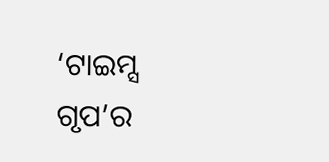‘ଟାଇମ୍ସ ଗୃପ’ର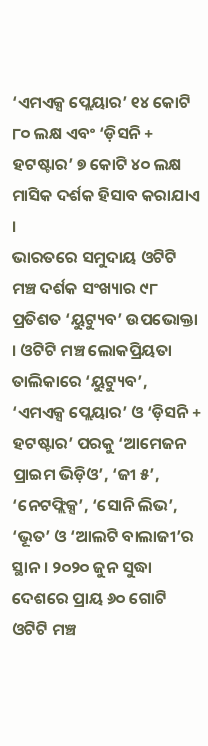‘ଏମଏକ୍ସ ପ୍ଲେୟାର’ ୧୪ କୋଟି ୮୦ ଲକ୍ଷ ଏବଂ ‘ଡ଼ିସନି + ହଟଷ୍ଟାର’ ୭ କୋଟି ୪୦ ଲକ୍ଷ ମାସିକ ଦର୍ଶକ ହିସାବ କରାଯାଏ ।
ଭାରତରେ ସମୁଦାୟ ଓଟିଟି ମଞ୍ଚ ଦର୍ଶକ ସଂଖ୍ୟାର ୯୮ ପ୍ରତିଶତ ‘ୟୁଟ୍ୟୁବ’ ଉପଭୋକ୍ତା । ଓଟିଟି ମଞ୍ଚ ଲୋକପ୍ରିୟତା ତାଲିକାରେ ‘ୟୁଟ୍ୟୁବ’, ‘ଏମଏକ୍ସ ପ୍ଲେୟାର’ ଓ ‘ଡ଼ିସନି + ହଟଷ୍ଟାର’ ପରକୁ ‘ଆମେଜନ ପ୍ରାଇମ ଭିଡ଼ିଓ’, ‘ଜୀ ୫’, ‘ନେଟଫ୍ଲିକ୍ସ’, ‘ସୋନି ଲିଭ’, ‘ଭୂତ’ ଓ ‘ଆଲଟି ବାଲାଜୀ’ର ସ୍ଥାନ । ୨୦୨୦ ଜୁନ ସୁଦ୍ଧା ଦେଶରେ ପ୍ରାୟ ୬୦ ଗୋଟି ଓଟିଟି ମଞ୍ଚ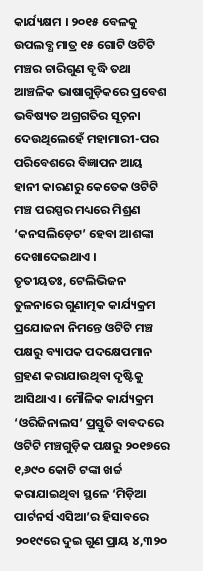କାର୍ଯ୍ୟକ୍ଷମ । ୨୦୧୫ ବେଳକୁ ଉପଲବ୍ଧ ମାତ୍ର ୧୫ ଗୋଟି ଓଟିଟି ମଞ୍ଚର ଚାରିଗୁଣ ବୃଦ୍ଧି ତଥା ଆଞ୍ଚଳିକ ଭାଷାଗୁଡ଼ିକରେ ପ୍ରବେଶ ଭବିଷ୍ୟତ ଅଗ୍ରଗତିର ସୂଚ଼ନା ଦେଉଥିଲେହେଁ ମହାମାରୀ-ପର ପରିବେଶରେ ବିଜ୍ଞାପନ ଆୟ ହାନୀ କାରଣରୁ କେତେକ ଓଟିଟି ମଞ୍ଚ ପରସ୍ପର ମଧ୍ୟରେ ମିଶ୍ରଣ ‘କନସଲିଡ଼େଟ’ ହେବା ଆଶଙ୍କା ଦେଖାଦେଇଥାଏ ।
ତୃତୀୟତଃ, ଟେଲିଭିଜନ ତୁଳନାରେ ଗୁଣାତ୍ମକ କାର୍ଯ୍ୟକ୍ରମ ପ୍ରଯୋଜନା ନିମନ୍ତେ ଓଟିଟି ମଞ୍ଚ ପକ୍ଷରୁ ବ୍ୟାପକ ପଦକ୍ଷେପମାନ ଗ୍ରହଣ କରାଯାଉଥିବା ଦୃଷ୍ଟିକୁ ଆସିଥାଏ । ମୌଳିକ କାର୍ଯ୍ୟକ୍ରମ ‘ଓରିଜିନାଲସ’ ପ୍ରସ୍ତୁତି ବାବଦରେ ଓଟିଟି ମଞ୍ଚଗୁଡ଼ିକ ପକ୍ଷରୁ ୨୦୧୭ରେ ୧,୬୯୦ କୋଟି ଟଙ୍କା ଖର୍ଚ୍ଚ କରାଯାଇଥିବା ସ୍ଥଳେ ‘ମିଡ଼ିଆ ପାର୍ଟନର୍ସ ଏସିଆ’ର ହିସାବରେ ୨୦୧୯ରେ ଦୁଇ ଗୁଣ ପ୍ରାୟ ୪,୩୨୦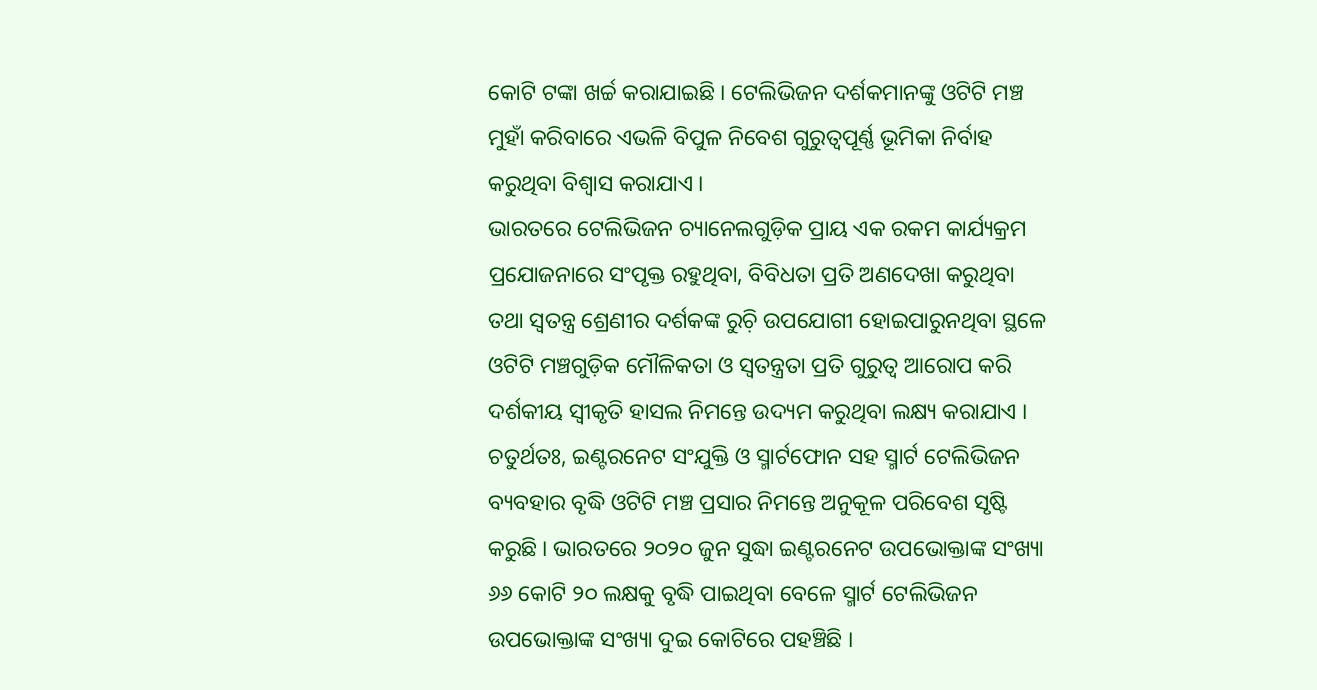କୋଟି ଟଙ୍କା ଖର୍ଚ୍ଚ କରାଯାଇଛି । ଟେଲିଭିଜନ ଦର୍ଶକମାନଙ୍କୁ ଓଟିଟି ମଞ୍ଚ ମୁହାଁ କରିବାରେ ଏଭଳି ବିପୁଳ ନିବେଶ ଗୁରୁତ୍ୱପୂର୍ଣ୍ଣ ଭୂମିକା ନିର୍ବାହ କରୁଥିବା ବିଶ୍ୱାସ କରାଯାଏ ।
ଭାରତରେ ଟେଲିଭିଜନ ଚ୍ୟାନେଲଗୁଡ଼ିକ ପ୍ରାୟ ଏକ ରକମ କାର୍ଯ୍ୟକ୍ରମ ପ୍ରଯୋଜନାରେ ସଂପୃକ୍ତ ରହୁଥିବା, ବିବିଧତା ପ୍ରତି ଅଣଦେଖା କରୁଥିବା ତଥା ସ୍ୱତନ୍ତ୍ର ଶ୍ରେଣୀର ଦର୍ଶକଙ୍କ ରୁଚ଼ି ଉପଯୋଗୀ ହୋଇପାରୁନଥିବା ସ୍ଥଳେ ଓଟିଟି ମଞ୍ଚଗୁଡ଼ିକ ମୌଳିକତା ଓ ସ୍ୱତନ୍ତ୍ରତା ପ୍ରତି ଗୁରୁତ୍ୱ ଆରୋପ କରି ଦର୍ଶକୀୟ ସ୍ୱୀକୃତି ହାସଲ ନିମନ୍ତେ ଉଦ୍ୟମ କରୁଥିବା ଲକ୍ଷ୍ୟ କରାଯାଏ ।
ଚତୁର୍ଥତଃ, ଇଣ୍ଟରନେଟ ସଂଯୁକ୍ତି ଓ ସ୍ମାର୍ଟଫୋନ ସହ ସ୍ମାର୍ଟ ଟେଲିଭିଜନ ବ୍ୟବହାର ବୃଦ୍ଧି ଓଟିଟି ମଞ୍ଚ ପ୍ରସାର ନିମନ୍ତେ ଅନୁକୂଳ ପରିବେଶ ସୃଷ୍ଟି କରୁଛି । ଭାରତରେ ୨୦୨୦ ଜୁନ ସୁଦ୍ଧା ଇଣ୍ଟରନେଟ ଉପଭୋକ୍ତାଙ୍କ ସଂଖ୍ୟା ୬୬ କୋଟି ୨୦ ଲକ୍ଷକୁ ବୃଦ୍ଧି ପାଇଥିବା ବେଳେ ସ୍ମାର୍ଟ ଟେଲିଭିଜନ ଉପଭୋକ୍ତାଙ୍କ ସଂଖ୍ୟା ଦୁଇ କୋଟିରେ ପହଞ୍ଚିଛି ।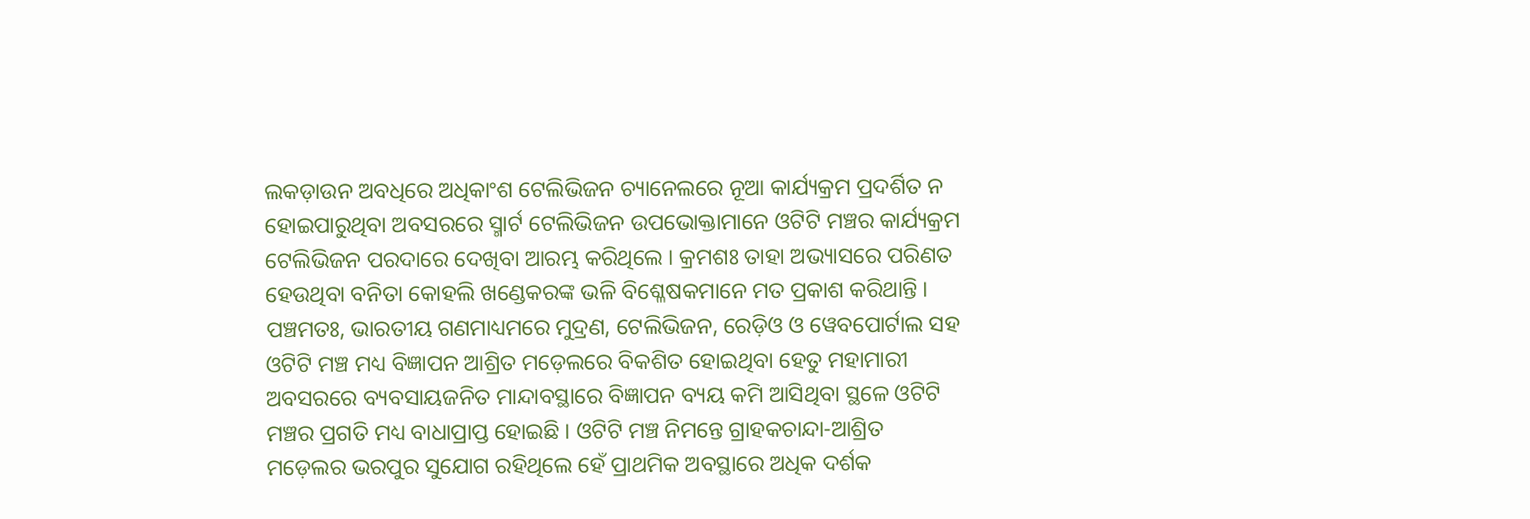ଲକଡ଼ାଉନ ଅବଧିରେ ଅଧିକାଂଶ ଟେଲିଭିଜନ ଚ୍ୟାନେଲରେ ନୂଆ କାର୍ଯ୍ୟକ୍ରମ ପ୍ରଦର୍ଶିତ ନ ହୋଇପାରୁଥିବା ଅବସରରେ ସ୍ମାର୍ଟ ଟେଲିଭିଜନ ଉପଭୋକ୍ତାମାନେ ଓଟିଟି ମଞ୍ଚର କାର୍ଯ୍ୟକ୍ରମ ଟେଲିଭିଜନ ପରଦାରେ ଦେଖିବା ଆରମ୍ଭ କରିଥିଲେ । କ୍ରମଶଃ ତାହା ଅଭ୍ୟାସରେ ପରିଣତ ହେଉଥିବା ବନିତା କୋହଲି ଖଣ୍ଡେକରଙ୍କ ଭଳି ବିଶ୍ଳେଷକମାନେ ମତ ପ୍ରକାଶ କରିଥାନ୍ତି ।
ପଞ୍ଚମତଃ, ଭାରତୀୟ ଗଣମାଧ୍ୟମରେ ମୁଦ୍ରଣ, ଟେଲିଭିଜନ, ରେଡ଼ିଓ ଓ ୱେବପୋର୍ଟାଲ ସହ ଓଟିଟି ମଞ୍ଚ ମଧ୍ୟ ବିଜ୍ଞାପନ ଆଶ୍ରିତ ମଡ଼େଲରେ ବିକଶିତ ହୋଇଥିବା ହେତୁ ମହାମାରୀ ଅବସରରେ ବ୍ୟବସାୟଜନିତ ମାନ୍ଦାବସ୍ଥାରେ ବିଜ୍ଞାପନ ବ୍ୟୟ କମି ଆସିଥିବା ସ୍ଥଳେ ଓଟିଟି ମଞ୍ଚର ପ୍ରଗତି ମଧ୍ୟ ବାଧାପ୍ରାପ୍ତ ହୋଇଛି । ଓଟିଟି ମଞ୍ଚ ନିମନ୍ତେ ଗ୍ରାହକଚାନ୍ଦା-ଆଶ୍ରିତ ମଡ଼େଲର ଭରପୁର ସୁଯୋଗ ରହିଥିଲେ ହେଁ ପ୍ରାଥମିକ ଅବସ୍ଥାରେ ଅଧିକ ଦର୍ଶକ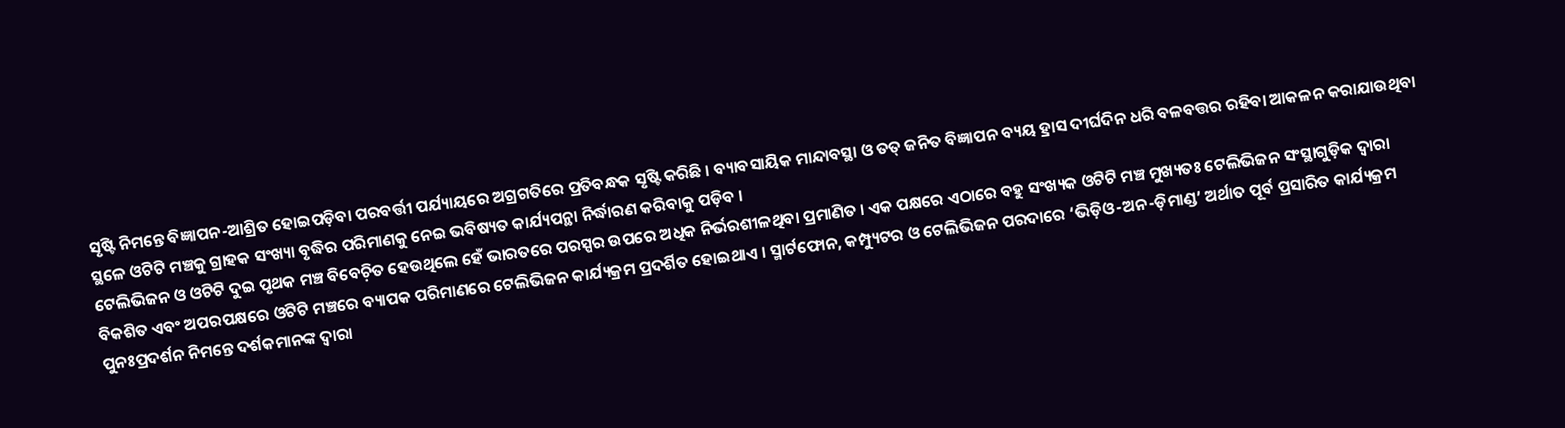ସୃଷ୍ଟି ନିମନ୍ତେ ବିଜ୍ଞାପନ-ଆଶ୍ରିତ ହୋଇପଡ଼ିବା ପରବର୍ତ୍ତୀ ପର୍ଯ୍ୟାୟରେ ଅଗ୍ରଗତିରେ ପ୍ରତିବନ୍ଧକ ସୃଷ୍ଟି କରିଛି । ବ୍ୟାବସାୟିକ ମାନ୍ଦାବସ୍ଥା ଓ ତତ୍ ଜନିତ ବିଜ୍ଞାପନ ବ୍ୟୟ ହ୍ରାସ ଦୀର୍ଘଦିନ ଧରି ବଳବତ୍ତର ରହିବା ଆକଳନ କରାଯାଉଥିବା ସ୍ଥଳେ ଓଟିଟି ମଞ୍ଚକୁ ଗ୍ରାହକ ସଂଖ୍ୟା ବୃଦ୍ଧିର ପରିମାଣକୁ ନେଇ ଭବିଷ୍ୟତ କାର୍ଯ୍ୟପନ୍ଥା ନିର୍ଦ୍ଧାରଣ କରିବାକୁ ପଡ଼ିବ ।
ଟେଲିଭିଜନ ଓ ଓଟିଟି ଦୁଇ ପୃଥକ ମଞ୍ଚ ବିବେଚ଼ିତ ହେଉଥିଲେ ହେଁ ଭାରତରେ ପରସ୍ପର ଉପରେ ଅଧିକ ନିର୍ଭରଶୀଳଥିବା ପ୍ରମାଣିତ । ଏକ ପକ୍ଷରେ ଏଠାରେ ବହୁ ସଂଖ୍ୟକ ଓଟିଟି ମଞ୍ଚ ମୁଖ୍ୟତଃ ଟେଲିଭିଜନ ସଂସ୍ଥାଗୁଡ଼ିକ ଦ୍ୱାରା ବିକଶିତ ଏବଂ ଅପରପକ୍ଷରେ ଓଟିଟି ମଞ୍ଚରେ ବ୍ୟାପକ ପରିମାଣରେ ଟେଲିଭିଜନ କାର୍ଯ୍ୟକ୍ରମ ପ୍ରଦର୍ଶିତ ହୋଇଥାଏ । ସ୍ମାର୍ଟଫୋନ, କମ୍ପ୍ୟୁଟର ଓ ଟେଲିଭିଜନ ପରଦାରେ ‘ଭିଡ଼ିଓ-ଅନ-ଡ଼ିମାଣ୍ଡ’ ଅର୍ଥାତ ପୂର୍ବ ପ୍ରସାରିତ କାର୍ଯ୍ୟକ୍ରମ ପୁନଃପ୍ରଦର୍ଶନ ନିମନ୍ତେ ଦର୍ଶକମାନଙ୍କ ଦ୍ୱାରା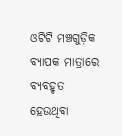ଓଟିଟି ମଞ୍ଚଗୁଡ଼ିକ ବ୍ୟାପକ ମାତ୍ରାରେ ବ୍ୟବହୃତ ହେଉଥିବା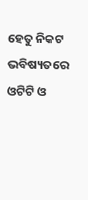ହେତୁ ନିକଟ ଭବିଷ୍ୟତରେ ଓଟିଟି ଓ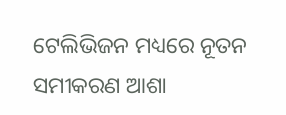ଟେଲିଭିଜନ ମଧ୍ୟରେ ନୂତନ ସମୀକରଣ ଆଶା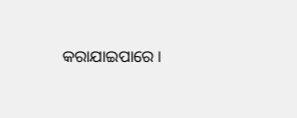କରାଯାଇପାରେ ।